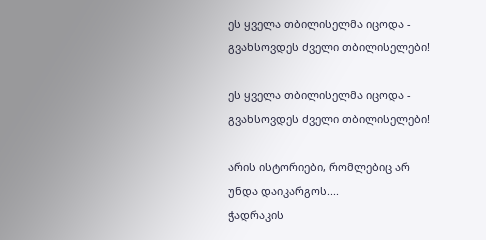ეს ყველა თბილისელმა იცოდა - გვახსოვდეს ძველი თბილისელები!

ეს ყველა თბილისელმა იცოდა - გვახსოვდეს ძველი თბილისელები!

არის ისტორიები, რომლებიც არ უნდა დაიკარგოს....
ჭადრაკის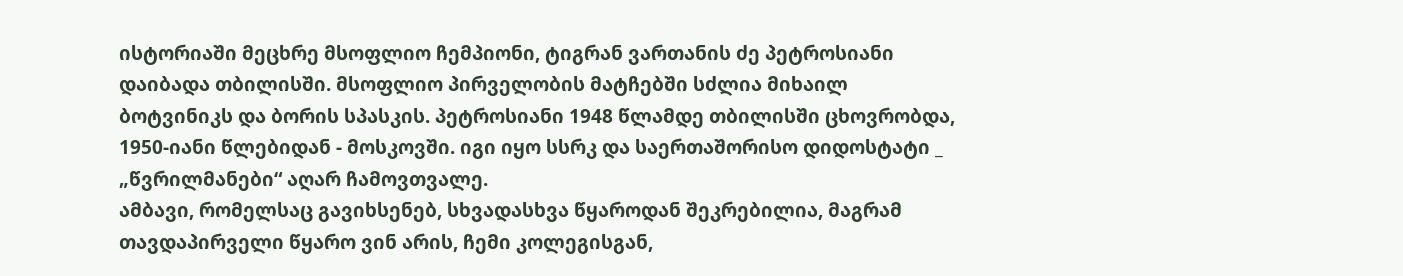ისტორიაში მეცხრე მსოფლიო ჩემპიონი, ტიგრან ვართანის ძე პეტროსიანი დაიბადა თბილისში. მსოფლიო პირველობის მატჩებში სძლია მიხაილ ბოტვინიკს და ბორის სპასკის. პეტროსიანი 1948 წლამდე თბილისში ცხოვრობდა, 1950-იანი წლებიდან - მოსკოვში. იგი იყო სსრკ და საერთაშორისო დიდოსტატი _ „წვრილმანები“ აღარ ჩამოვთვალე.
ამბავი, რომელსაც გავიხსენებ, სხვადასხვა წყაროდან შეკრებილია, მაგრამ თავდაპირველი წყარო ვინ არის, ჩემი კოლეგისგან,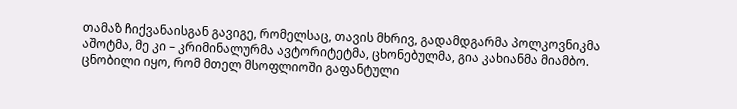თამაზ ჩიქვანაისგან გავიგე, რომელსაც, თავის მხრივ, გადამდგარმა პოლკოვნიკმა აშოტმა, მე კი – კრიმინალურმა ავტორიტეტმა, ცხონებულმა, გია კახიანმა მიამბო.
ცნობილი იყო, რომ მთელ მსოფლიოში გაფანტული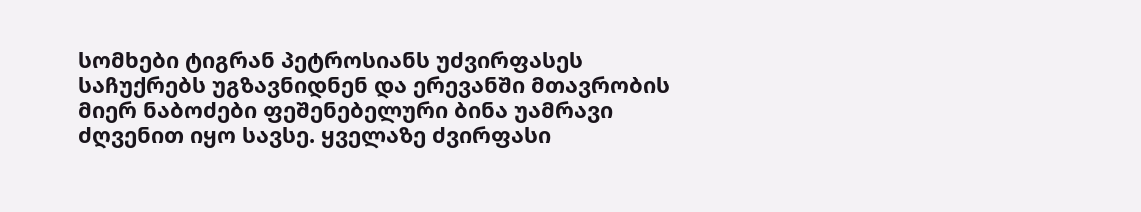სომხები ტიგრან პეტროსიანს უძვირფასეს საჩუქრებს უგზავნიდნენ და ერევანში მთავრობის მიერ ნაბოძები ფეშენებელური ბინა უამრავი ძღვენით იყო სავსე. ყველაზე ძვირფასი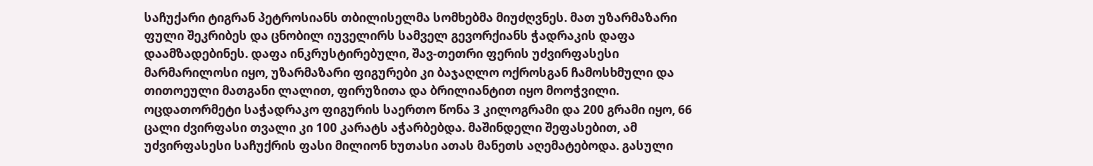საჩუქარი ტიგრან პეტროსიანს თბილისელმა სომხებმა მიუძღვნეს. მათ უზარმაზარი ფული შეკრიბეს და ცნობილ იუველირს სამველ გევორქიანს ჭადრაკის დაფა დაამზადებინეს. დაფა ინკრუსტირებული, შავ-თეთრი ფერის უძვირფასესი მარმარილოსი იყო, უზარმაზარი ფიგურები კი ბაჯაღლო ოქროსგან ჩამოსხმული და თითოეული მათგანი ლალით, ფირუზითა და ბრილიანტით იყო მოოჭვილი. ოცდათორმეტი საჭადრაკო ფიგურის საერთო წონა 3 კილოგრამი და 200 გრამი იყო, 66 ცალი ძვირფასი თვალი კი 100 კარატს აჭარბებდა. მაშინდელი შეფასებით, ამ უძვირფასესი საჩუქრის ფასი მილიონ ხუთასი ათას მანეთს აღემატებოდა. გასული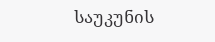საუკუნის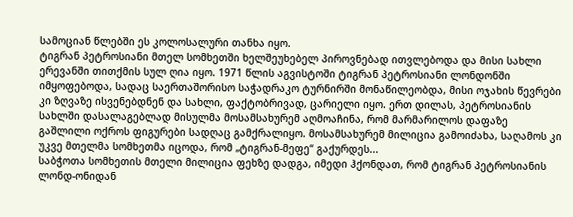სამოციან წლებში ეს კოლოსალური თანხა იყო.
ტიგრან პეტროსიანი მთელ სომხეთში ხელშეუხებელ პიროვნებად ითვლებოდა და მისი სახლი ერევანში თითქმის სულ ღია იყო. 1971 წლის აგვისტოში ტიგრან პეტროსიანი ლონდონში იმყოფებოდა, სადაც საერთაშორისო საჭადრაკო ტურნირში მონაწილეობდა, მისი ოჯახის წევრები კი ზღვაზე ისვენებდნენ და სახლი, ფაქტობრივად, ცარიელი იყო. ერთ დილას, პეტროსიანის სახლში დასალაგებლად მისულმა მოსამსახურემ აღმოაჩინა, რომ მარმარილოს დაფაზე გაშლილი ოქროს ფიგურები სადღაც გამქრალიყო. მოსამსახურემ მილიცია გამოიძახა, საღამოს კი უკვე მთელმა სომხეთმა იცოდა, რომ „ტიგრან-მეფე“ გაქურდეს...
საბჭოთა სომხეთის მთელი მილიცია ფეხზე დადგა, იმედი ჰქონდათ, რომ ტიგრან პეტროსიანის ლონდ-ონიდან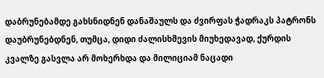დაბრუნებამდე გახსნიდნენ დანაშაულს და ძვირფას ჭადრაკს პატრონს დაუბრუნებდნენ, თუმცა, დიდი ძალისხმევის მიუხედავად, ქურდის კვალზე გასვლა არ მოხერხდა და მილიციამ ნაცადი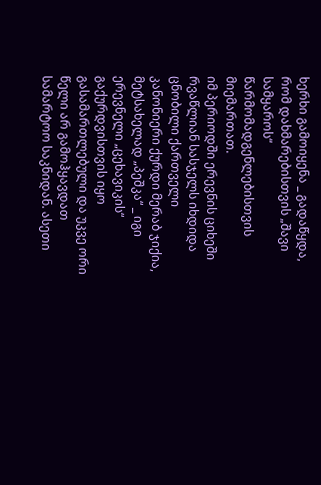ხერხი გამოიყენა _ გადაწყდა, რომ დახმარებისთვის „შავი სამყაროს“ წარმომადგენლებისთვის მიემართათ.
იმ პერიოდში ერევნის ციხეში რვაწლიან სასჯელს იხდიდა ცნობილი ქართველი კანონიერი ქურდი მერაბ ჯიქია, მეტსახელად „პეშკა“ _ იგი ერევნელი „ცეხავიკის“ გაქურდვისთვის იყო გასამართლებული და უკვე ორი წელი არ გამოჰყავდათ სამარტოო საკნიდან. ასეთი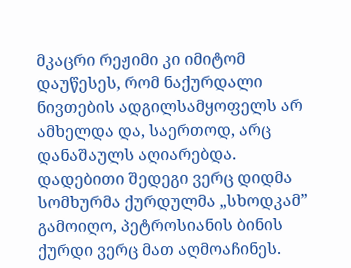მკაცრი რეჟიმი კი იმიტომ დაუწესეს, რომ ნაქურდალი ნივთების ადგილსამყოფელს არ ამხელდა და, საერთოდ, არც დანაშაულს აღიარებდა.
დადებითი შედეგი ვერც დიდმა სომხურმა ქურდულმა „სხოდკამ” გამოიღო, პეტროსიანის ბინის ქურდი ვერც მათ აღმოაჩინეს.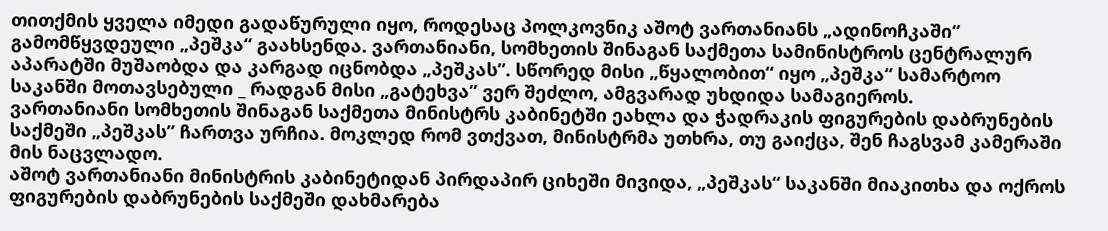თითქმის ყველა იმედი გადაწურული იყო, როდესაც პოლკოვნიკ აშოტ ვართანიანს „ადინოჩკაში“ გამომწყვდეული „პეშკა“ გაახსენდა. ვართანიანი, სომხეთის შინაგან საქმეთა სამინისტროს ცენტრალურ აპარატში მუშაობდა და კარგად იცნობდა „პეშკას”. სწორედ მისი „წყალობით“ იყო „პეშკა“ სამარტოო საკანში მოთავსებული _ რადგან მისი „გატეხვა” ვერ შეძლო, ამგვარად უხდიდა სამაგიეროს.
ვართანიანი სომხეთის შინაგან საქმეთა მინისტრს კაბინეტში ეახლა და ჭადრაკის ფიგურების დაბრუნების საქმეში „პეშკას” ჩართვა ურჩია. მოკლედ რომ ვთქვათ, მინისტრმა უთხრა, თუ გაიქცა, შენ ჩაგსვამ კამერაში მის ნაცვლადო.
აშოტ ვართანიანი მინისტრის კაბინეტიდან პირდაპირ ციხეში მივიდა, „პეშკას“ საკანში მიაკითხა და ოქროს ფიგურების დაბრუნების საქმეში დახმარება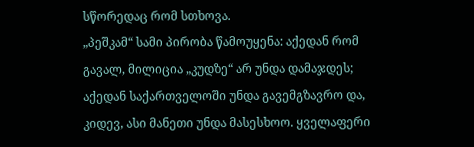სწორედაც რომ სთხოვა.
„პეშკამ“ სამი პირობა წამოუყენა: აქედან რომ გავალ, მილიცია „კუდზე“ არ უნდა დამაჯდეს; აქედან საქართველოში უნდა გავემგზავრო და, კიდევ, ასი მანეთი უნდა მასესხოო. ყველაფერი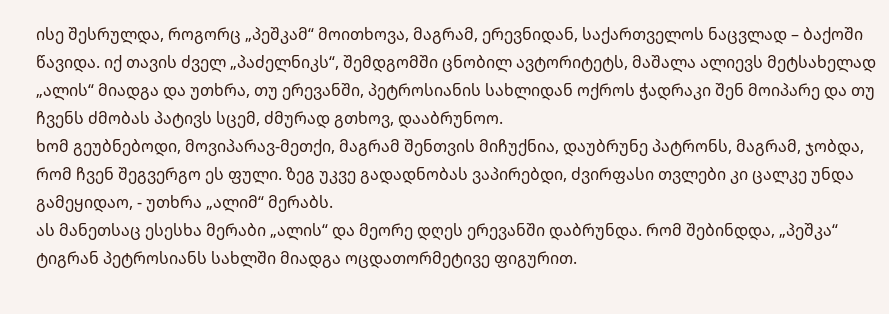ისე შესრულდა, როგორც „პეშკამ“ მოითხოვა, მაგრამ, ერევნიდან, საქართველოს ნაცვლად – ბაქოში წავიდა. იქ თავის ძველ „პაძელნიკს“, შემდგომში ცნობილ ავტორიტეტს, მაშალა ალიევს მეტსახელად „ალის“ მიადგა და უთხრა, თუ ერევანში, პეტროსიანის სახლიდან ოქროს ჭადრაკი შენ მოიპარე და თუ ჩვენს ძმობას პატივს სცემ, ძმურად გთხოვ, დააბრუნოო.
ხომ გეუბნებოდი, მოვიპარავ-მეთქი, მაგრამ შენთვის მიჩუქნია, დაუბრუნე პატრონს, მაგრამ, ჯობდა, რომ ჩვენ შეგვერგო ეს ფული. ზეგ უკვე გადადნობას ვაპირებდი, ძვირფასი თვლები კი ცალკე უნდა გამეყიდაო, - უთხრა „ალიმ“ მერაბს.
ას მანეთსაც ესესხა მერაბი „ალის“ და მეორე დღეს ერევანში დაბრუნდა. რომ შებინდდა, „პეშკა“ ტიგრან პეტროსიანს სახლში მიადგა ოცდათორმეტივე ფიგურით.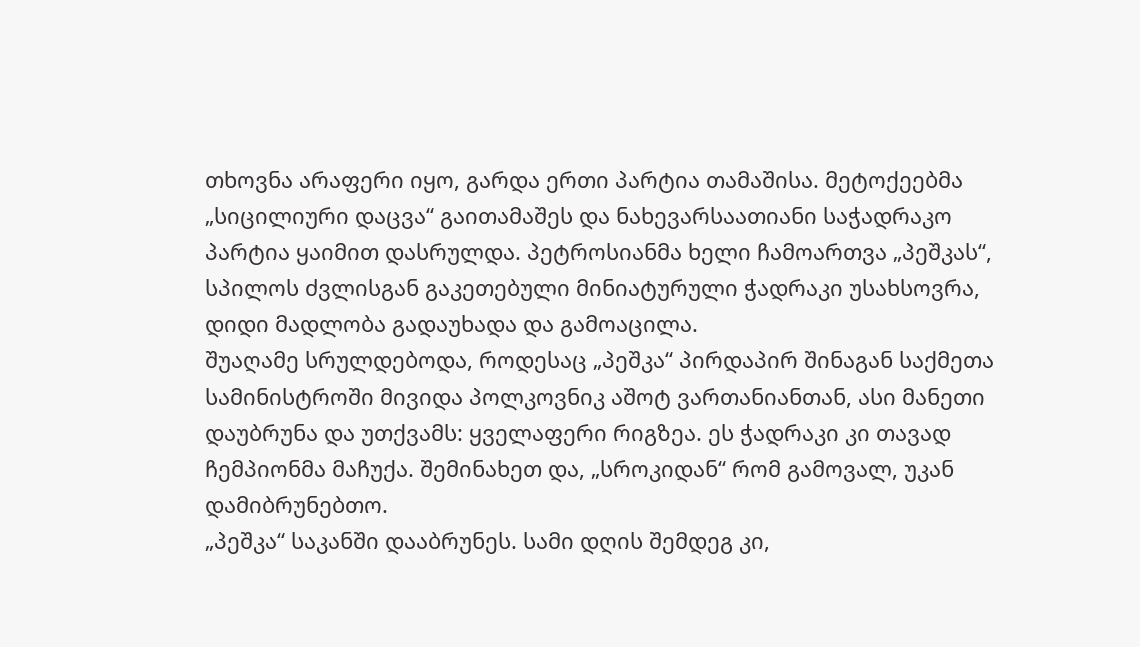თხოვნა არაფერი იყო, გარდა ერთი პარტია თამაშისა. მეტოქეებმა „სიცილიური დაცვა“ გაითამაშეს და ნახევარსაათიანი საჭადრაკო პარტია ყაიმით დასრულდა. პეტროსიანმა ხელი ჩამოართვა „პეშკას“, სპილოს ძვლისგან გაკეთებული მინიატურული ჭადრაკი უსახსოვრა, დიდი მადლობა გადაუხადა და გამოაცილა.
შუაღამე სრულდებოდა, როდესაც „პეშკა“ პირდაპირ შინაგან საქმეთა სამინისტროში მივიდა პოლკოვნიკ აშოტ ვართანიანთან, ასი მანეთი დაუბრუნა და უთქვამს: ყველაფერი რიგზეა. ეს ჭადრაკი კი თავად ჩემპიონმა მაჩუქა. შემინახეთ და, „სროკიდან“ რომ გამოვალ, უკან დამიბრუნებთო.
„პეშკა“ საკანში დააბრუნეს. სამი დღის შემდეგ კი,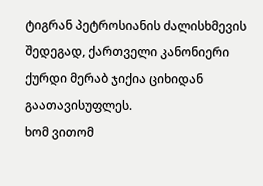ტიგრან პეტროსიანის ძალისხმევის შედეგად, ქართველი კანონიერი ქურდი მერაბ ჯიქია ციხიდან გაათავისუფლეს.
ხომ ვითომ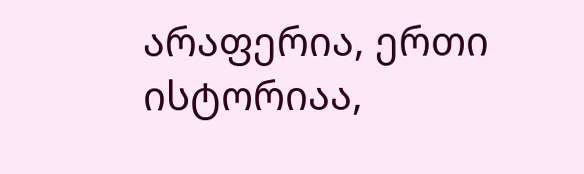არაფერია, ერთი ისტორიაა,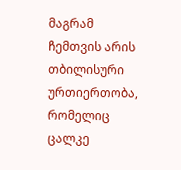მაგრამ ჩემთვის არის თბილისური ურთიერთობა, რომელიც ცალკე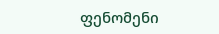ფენომენი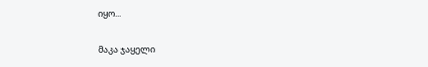იყო...

მაკა ჯაყელი